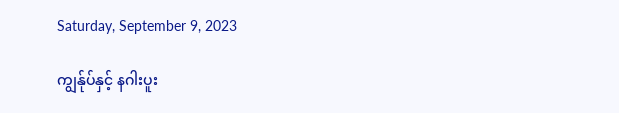Saturday, September 9, 2023

ကျွန်ုပ်နှင့် နဂါးပူး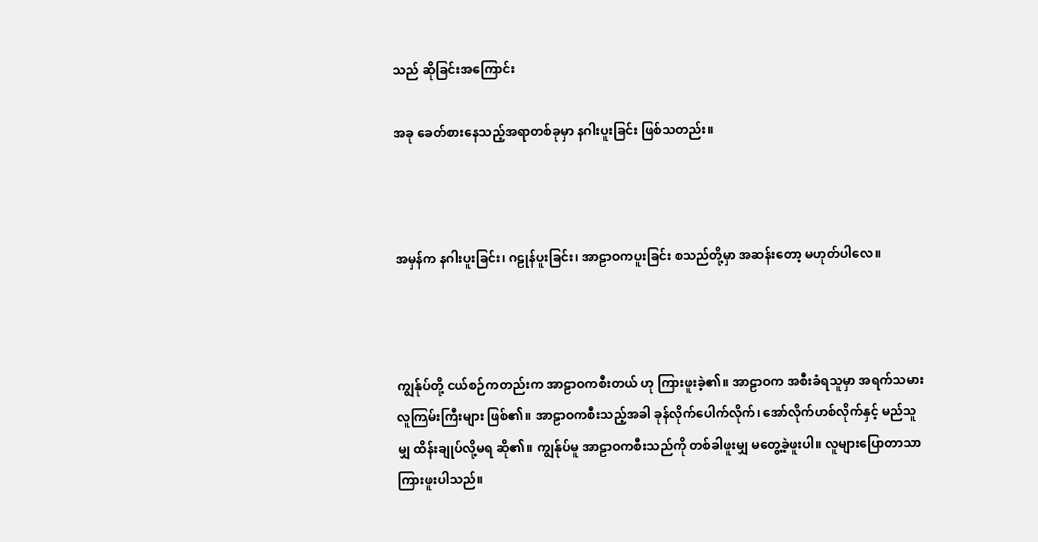သည် ဆိုခြင်းအကြောင်း

အခု ခေတ်စားနေသည့်အရာတစ်ခုမှာ နဂါးပူးခြင်း ဖြစ်သတည်း။



အမှန်က နဂါးပူးခြင်း၊ ဂဠုန်ပူးခြင်း၊ အာဠာဝကပူးခြင်း စသည်တို့မှာ အဆန်းတော့ မဟုတ်ပါလေ။



ကျွန်ုပ်တို့ ငယ်စဉ်ကတည်းက အာဠာဝကစီးတယ် ဟု ကြားဖူးခဲ့၏။ အာဠာဝက အစီးခံရသူမှာ အရက်သမား လူကြမ်းကြီးများ ဖြစ်၏။ အာဠာဝကစီးသည့်အခါ ခုန်လိုက်ပေါက်လိုက်၊ အော်လိုက်ဟစ်လိုက်နှင့် မည်သူမျှ ထိန်းချုပ်လို့မရ ဆို၏။ ကျွန်ုပ်မူ အာဠာဝကစီးသည်ကို တစ်ခါဖူးမျှ မတွေ့ခဲ့ဖူးပါ။ လူများပြောတာသာ ကြားဖူးပါသည်။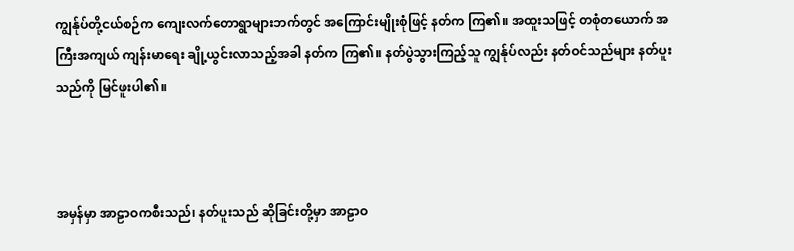ကျွန်ုပ်တို့ငယ်စဉ်က ကျေးလက်တောရွာများဘက်တွင် အကြောင်းမျိုးစုံဖြင့် နတ်က ကြ၏။ အထူးသဖြင့် တစုံတယောက် အကြီးအကျယ် ကျန်းမာရေး ချို့ယွင်းလာသည့်အခါ နတ်က ကြ၏။ နတ်ပွဲသွားကြည့်သူ ကျွန်ုပ်လည်း နတ်ဝင်သည်များ နတ်ပူးသည်ကို မြင်ဖူးပါ၏။



အမှန်မှာ အာဠာဝကစီးသည်၊ နတ်ပူးသည် ဆိုခြင်းတို့မှာ အာဠာဝ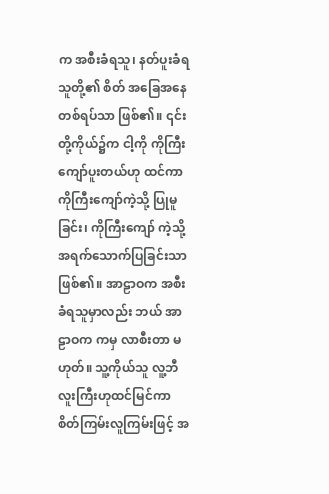က အစီးခံရသူ၊ နတ်ပူးခံရသူတို့၏ စိတ် အခြေအနေ တစ်ရပ်သာ ဖြစ်၏။ ၎င်းတို့ကိုယ်၌က ငါ့ကို ကိုကြီးကျော်ပူးတယ်ဟု ထင်ကာ ကိုကြီးကျော်ကဲ့သို့ ပြုမူခြင်း၊ ကိုကြီးကျော် ကဲ့သို့ အရက်သောက်ပြခြင်းသာ ဖြစ်၏။ အာဠာဝက အစီးခံရသူမှာလည်း ဘယ် အာဠာဝက ကမှ လာစီးတာ မဟုတ်။ သူ့ကိုယ်သူ လူ့ဘီလူးကြီးဟုထင်မြင်ကာ စိတ်ကြမ်းလူကြမ်းဖြင့် အ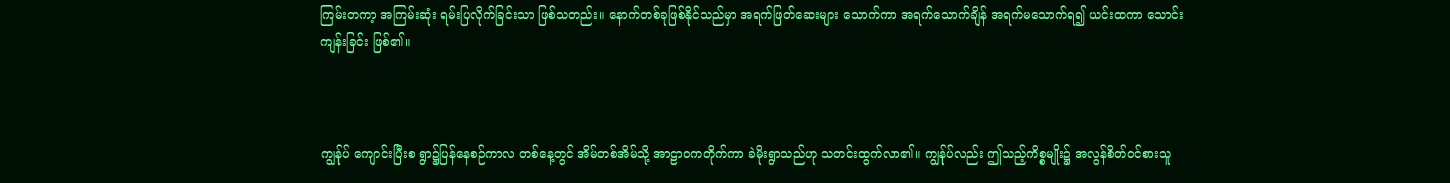ကြမ်းတကာ့ အကြမ်းဆုံး ရမ်းပြလိုက်ခြင်းသာ ဖြစ်သတည်း။ နောက်တစ်ခုဖြစ်နိုင်သည်မှာ အရက်ဖြတ်ဆေးများ သောက်ကာ အရက်သောက်ချိန် အရက်မသောက်ရ၍ ယင်းထကာ သောင်းကျန်းခြင်း ဖြစ်၏။



ကျွန်ုပ် ကျောင်းပြီးစ ရွာ၌ပြန်နေစဉ်ကာလ တစ်နေ့တွင် အိမ်တစ်အိမ်သို့ အာဠာဝကတိုက်ကာ ခဲမိုးရွာသည်ဟု သတင်းထွက်လာ၏။ ကျွန်ုပ်လည်း ဤသည့်ကိစ္စမျိုး၌ အလွန်စိတ်ဝင်စားသူ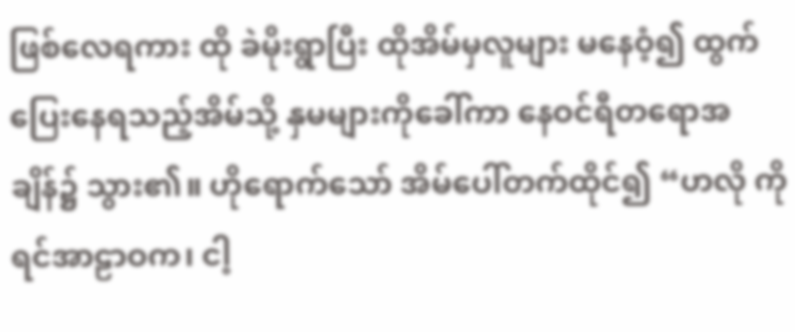ဖြစ်လေရကား ထို ခဲမိုးရွာပြီး ထိုအိမ်မှလူများ မနေဝံ့၍ ထွက်ပြေးနေရသည့်အိမ်သို့ နှမများကိုခေါ်ကာ နေဝင်ရီတရောအချိန်၌ သွား၏။ ဟိုရောက်သော် အိမ်ပေါ်တက်ထိုင်၍ “ဟလို ကိုရင်အာဠာဝက၊ ငါ့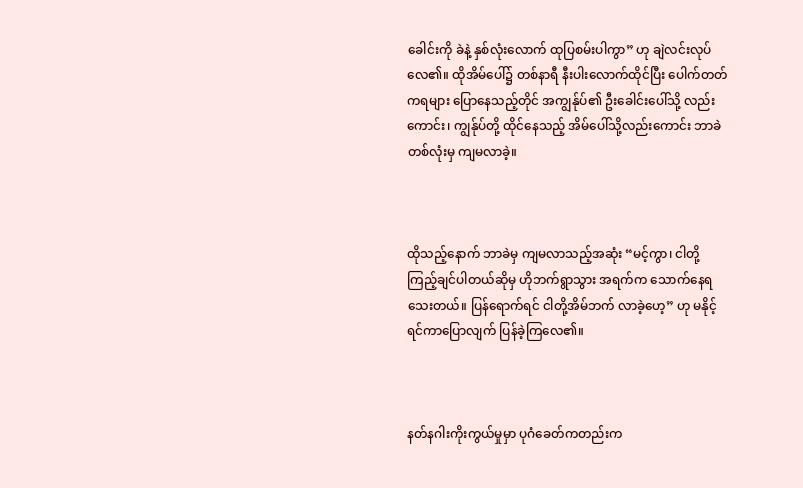ခေါင်းကို ခဲနဲ့ နှစ်လုံးလောက် ထုပြစမ်းပါကွာ” ဟု ချဲလင်းလုပ်လေ၏။ ထိုအိမ်ပေါ်၌ တစ်နာရီ နီးပါးလောက်ထိုင်ပြီး ပေါက်တတ်ကရများ ပြောနေသည့်တိုင် အကျွန်ုပ်၏ ဦးခေါင်းပေါ်သို့ လည်းကောင်း၊ ကျွန်ုပ်တို့ ထိုင်နေသည့် အိမ်ပေါ်သို့လည်းကောင်း ဘာခဲတစ်လုံးမှ ကျမလာခဲ့။



ထိုသည့်နောက် ဘာခဲမှ ကျမလာသည့်အဆုံး “မင့်ကွာ၊ ငါတို့ကြည့်ချင်ပါတယ်ဆိုမှ ဟိုဘက်ရွာသွား အရက်က သောက်နေရသေးတယ်။ ပြန်ရောက်ရင် ငါတို့အိမ်ဘက် လာခဲ့ဟေ့” ဟု မနိုင့်ရင်ကာပြောလျက် ပြန်ခဲ့ကြလေ၏။



နတ်နဂါးကိုးကွယ်မှုမှာ ပုဂံခေတ်ကတည်းက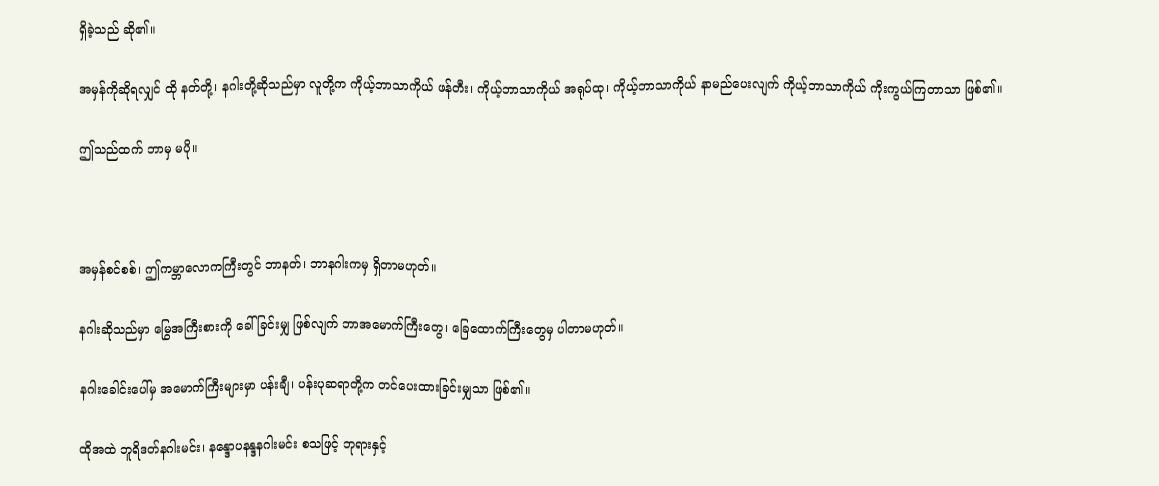ရှိခဲ့သည် ဆို၏။

အမှန်ကိုဆိုရလျှင် ထို နတ်တို့၊ နဂါးတို့ဆိုသည်မှာ လူတို့က ကိုယ့်ဘာသာကိုယ် ဖန်တီး၊ ကိုယ့်ဘာသာကိုယ် အရုပ်ထု၊ ကိုယ့်ဘာသာကိုယ် နာမည်ပေးလျက် ကိုယ့်ဘာသာကိုယ် ကိုးကွယ်ကြတာသာ ဖြစ်၏။

ဤသည်ထက် ဘာမှ မပို။



အမှန်စင်စစ်၊ ဤကမ္ဘာလောကကြီးတွင် ဘာနတ်၊ ဘာနဂါးကမှ ရှိတာမဟုတ်။

နဂါးဆိုသည်မှာ မြွေအကြီးစားကို ခေါ်ခြင်းမျှ ဖြစ်လျက် ဘာအမောက်ကြီးတွေ၊ ခြေထောက်ကြီးတွေမှ ပါတာမဟုတ်။

နဂါးခေါင်းပေါ်မှ အမောက်ကြီးများမှာ ပန်းချီ၊ ပန်းပုဆရာတို့က တင်ပေးထားခြင်းမျှသာ ဖြစ်၏။

ထိုအထဲ ဘူရိဒတ်နဂါးမင်း၊ နန္ဒောပနန္ဒနဂါးမင်း စသဖြင့် ဘုရားနှင့်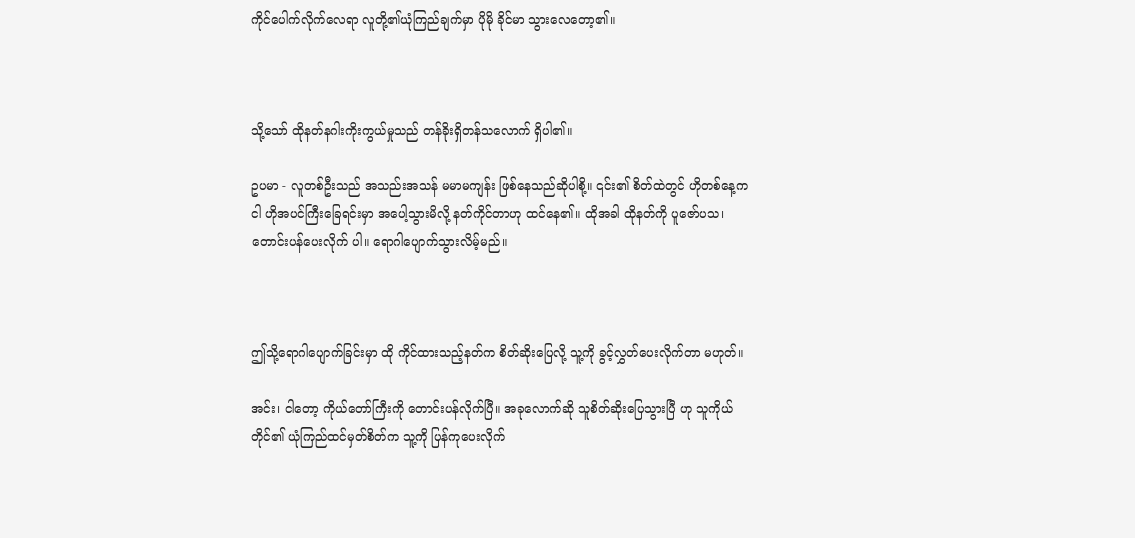ကိုင်ပေါက်လိုက်လေရာ လူတို့၏ယုံကြည်ချက်မှာ ပိုမို ခိုင်မာ သွားလေတော့၏။



သို့သော် ထိုနတ်နဂါးကိုးကွယ်မှုသည် တန်ခိုးရှိတန်သလောက် ရှိပါ၏။

ဥပမာ - လူတစ်ဦးသည် အသည်းအသန် မမာမကျန်း ဖြစ်နေသည်ဆိုပါစို့။ ၎င်း၏ စိတ်ထဲတွင် ဟိုတစ်နေ့က ငါ ဟိုအပင်ကြီးခြေရင်းမှာ အပေါ့သွားမိလို့ နတ်ကိုင်တာဟု ထင်နေ၏။ ထိုအခါ ထိုနတ်ကို ပူဇော်ပသ၊ တောင်းပန်ပေးလိုက် ပါ။ ရောဂါပျောက်သွားလိမ့်မည်။



ဤသို့ရောဂါပျောက်ခြင်းမှာ ထို ကိုင်ထားသည့်နတ်က စိတ်ဆိုးပြေလို့ သူ့ကို ခွင့်လွှတ်ပေးလိုက်တာ မဟုတ်။

အင်း၊ ငါတော့ ကိုယ်တော်ကြီးကို တောင်းပန်လိုက်ပြီ။ အခုလောက်ဆို သူစိတ်ဆိုးပြေသွားပြီ ဟု သူကိုယ်တိုင်၏ ယုံကြည်ထင်မှတ်စိတ်က သူ့ကို ပြန်ကုပေးလိုက်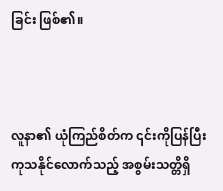ခြင်း ဖြစ်၏။



လူနာ၏ ယုံကြည်စိတ်က ၎င်းကိုပြန်ပြီး ကုသနိုင်လောက်သည့် အစွမ်းသတ္တိရှိ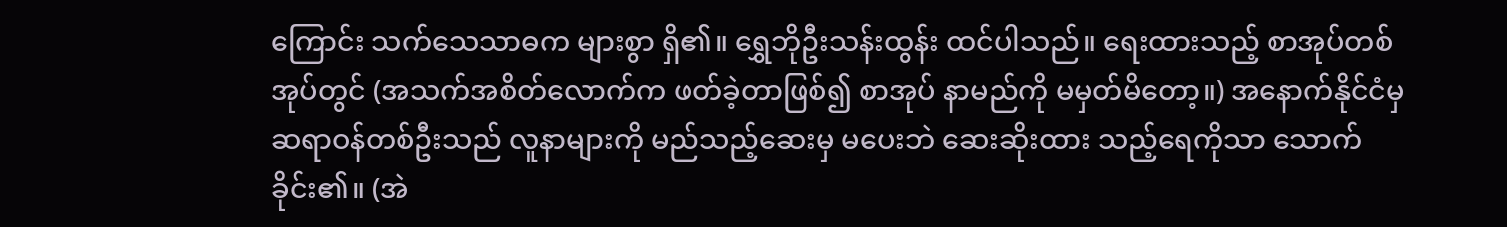ကြောင်း သက်သေသာဓက များစွာ ရှိ၏။ ရွှေဘိုဦးသန်းထွန်း ထင်ပါသည်။ ရေးထားသည့် စာအုပ်တစ်အုပ်တွင် (အသက်အစိတ်လောက်က ဖတ်ခဲ့တာဖြစ်၍ စာအုပ် နာမည်ကို မမှတ်မိတော့။) အနောက်နိုင်ငံမှ ဆရာဝန်တစ်ဦးသည် လူနာများကို မည်သည့်ဆေးမှ မပေးဘဲ ဆေးဆိုးထား သည့်ရေကိုသာ သောက်ခိုင်း၏။ (အဲ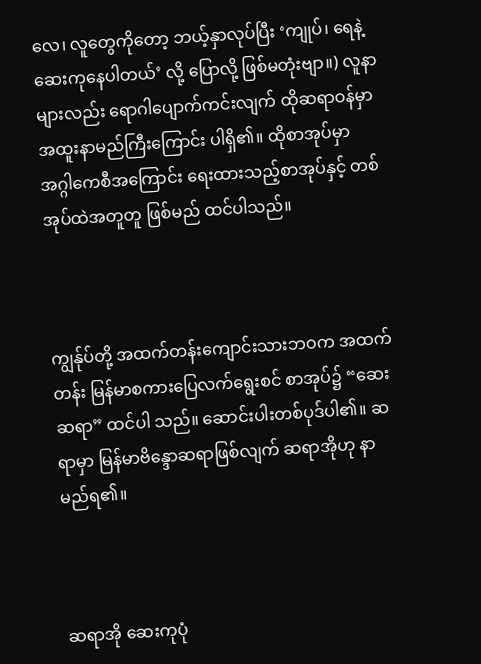လေ၊ လူတွေကိုတော့ ဘယ့်နှာလုပ်ပြီး ‘ကျုပ်၊ ရေနဲ့ ဆေးကုနေပါတယ်’ လို့ ပြောလို့ ဖြစ်မတုံးဗျာ။) လူနာများလည်း ရောဂါပျောက်ကင်းလျက် ထိုဆရာဝန်မှာ အထူးနာမည်ကြီးကြောင်း ပါရှိ၏။ ထိုစာအုပ်မှာ အဂ္ဂါကေစီအကြောင်း ရေးထားသည့်စာအုပ်နှင့် တစ်အုပ်ထဲအတူတူ ဖြစ်မည် ထင်ပါသည်။



ကျွန်ုပ်တို့ အထက်တန်းကျောင်းသားဘဝက အထက်တန်း မြန်မာစကားပြေလက်ရွေးစင် စာအုပ်၌ “ဆေးဆရာ” ထင်ပါ သည်။ ဆောင်းပါးတစ်ပုဒ်ပါ၏။ ဆရာမှာ မြန်မာဗိန္ဒောဆရာဖြစ်လျက် ဆရာအိုဟု နာမည်ရ၏။



ဆရာအို ဆေးကုပုံ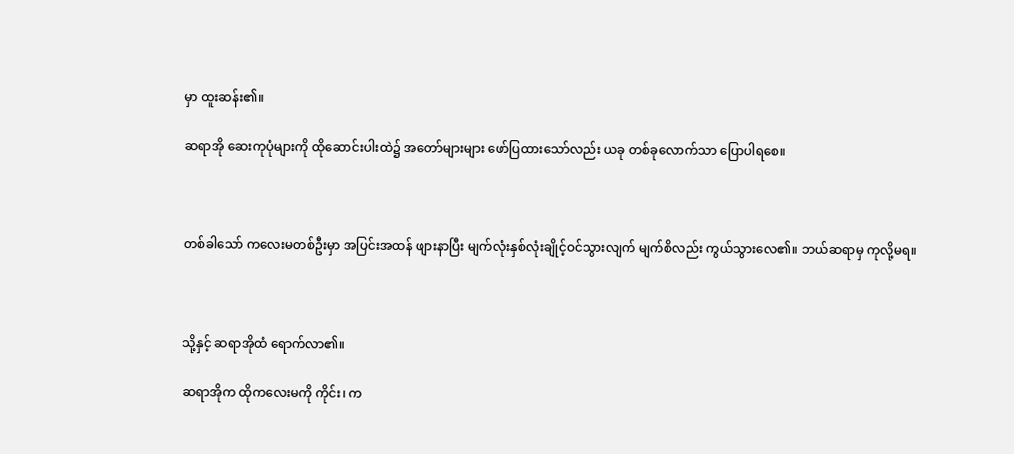မှာ ထူးဆန်း၏။

ဆရာအို ဆေးကုပုံများကို ထိုဆောင်းပါးထဲ၌ အတော်များများ ဖော်ပြထားသော်လည်း ယခု တစ်ခုလောက်သာ ပြောပါရစေ။



တစ်ခါသော် ကလေးမတစ်ဦးမှာ အပြင်းအထန် ဖျားနာပြီး မျက်လုံးနှစ်လုံးချိုင့်ဝင်သွားလျက် မျက်စိလည်း ကွယ်သွားလေ၏။ ဘယ်ဆရာမှ ကုလို့မရ။



သို့နှင့် ဆရာအိုထံ ရောက်လာ၏။

ဆရာအိုက ထိုကလေးမကို ကိုင်း၊ က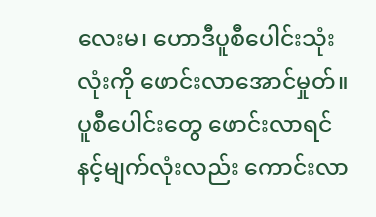လေးမ၊ ဟောဒီပူစီပေါင်းသုံးလုံးကို ဖောင်းလာအောင်မှုတ်။ ပူစီပေါင်းတွေ ဖောင်းလာရင် နင့်မျက်လုံးလည်း ကောင်းလာ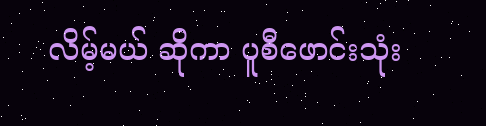လိမ့်မယ် ဆိုကာ ပူစီဖောင်းသုံး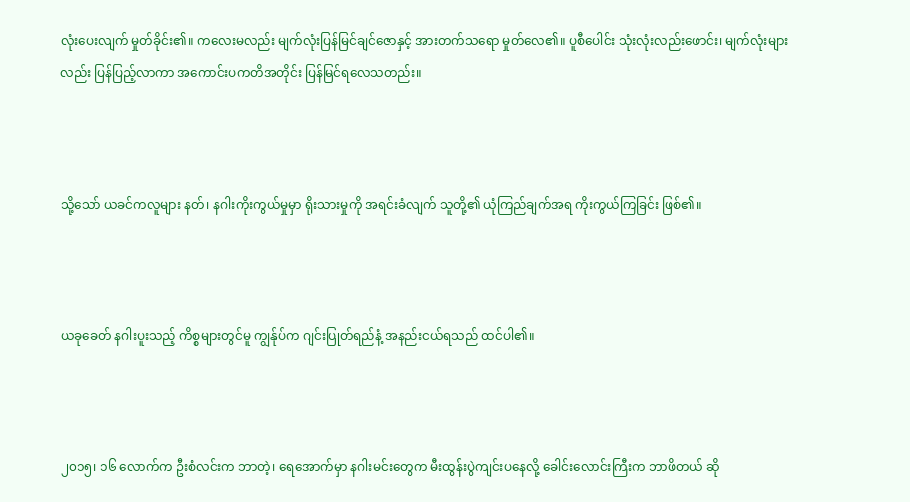လုံးပေးလျက် မှုတ်ခိုင်း၏။ ကလေးမလည်း မျက်လုံးပြန်မြင်ချင်ဇောနှင့် အားတက်သရော မှုတ်လေ၏။ ပူစီပေါင်း သုံးလုံးလည်းဖောင်း၊ မျက်လုံးများလည်း ပြန်ပြည့်လာကာ အကောင်းပကတိအတိုင်း ပြန်မြင်ရလေသတည်း။



သို့သော် ယခင်ကလူများ နတ်၊ နဂါးကိုးကွယ်မှုမှာ ရိုးသားမှုကို အရင်းခံလျက် သူတို့၏ ယုံကြည်ချက်အရ ကိုးကွယ်ကြခြင်း ဖြစ်၏။



ယခုခေတ် နဂါးပူးသည့် ကိစ္စများတွင်မူ ကျွန်ုပ်က ဂျင်းပြုတ်ရည်နံ့ အနည်းငယ်ရသည် ထင်ပါ၏။



၂၀၁၅၊ ၁၆ လောက်က ဦးစံလင်းက ဘာတဲ့၊ ရေအောက်မှာ နဂါးမင်းတွေက မီးထွန်းပွဲကျင်းပနေလို့ ခေါင်းလောင်းကြီးက ဘာဖိတယ် ဆို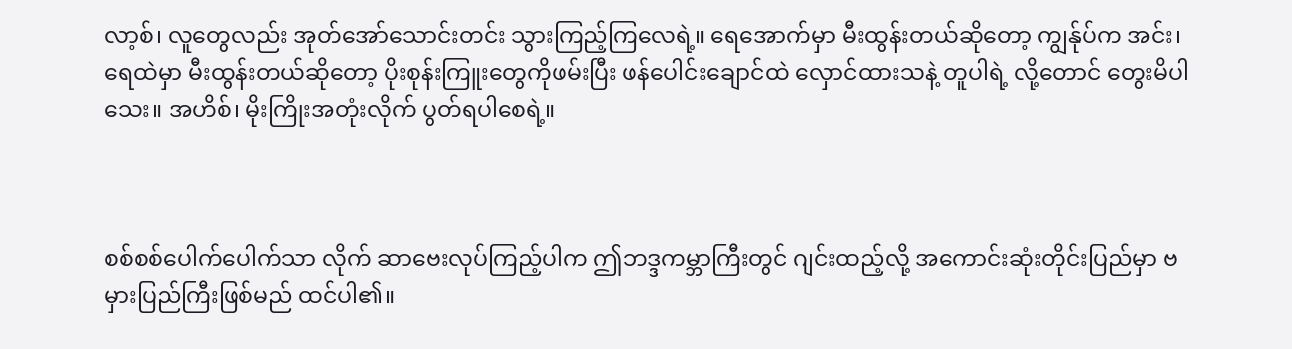လာ့စ်၊ လူတွေလည်း အုတ်အော်သောင်းတင်း သွားကြည့်ကြလေရဲ့။ ရေအောက်မှာ မီးထွန်းတယ်ဆိုတော့ ကျွန်ုပ်က အင်း၊ ရေထဲမှာ မီးထွန်းတယ်ဆိုတော့ ပိုးစုန်းကြူးတွေကိုဖမ်းပြီး ဖန်ပေါင်းချောင်ထဲ လှောင်ထားသနဲ့ တူပါရဲ့ လို့တောင် တွေးမိပါသေး။ အဟိစ်၊ မိုးကြိုးအတုံးလိုက် ပွတ်ရပါစေရဲ့။



စစ်စစ်ပေါက်ပေါက်သာ လိုက် ဆာဗေးလုပ်ကြည့်ပါက ဤဘဒ္ဒကမ္ဘာကြီးတွင် ဂျင်းထည့်လို့ အကောင်းဆုံးတိုင်းပြည်မှာ ဗမှားပြည်ကြီးဖြစ်မည် ထင်ပါ၏။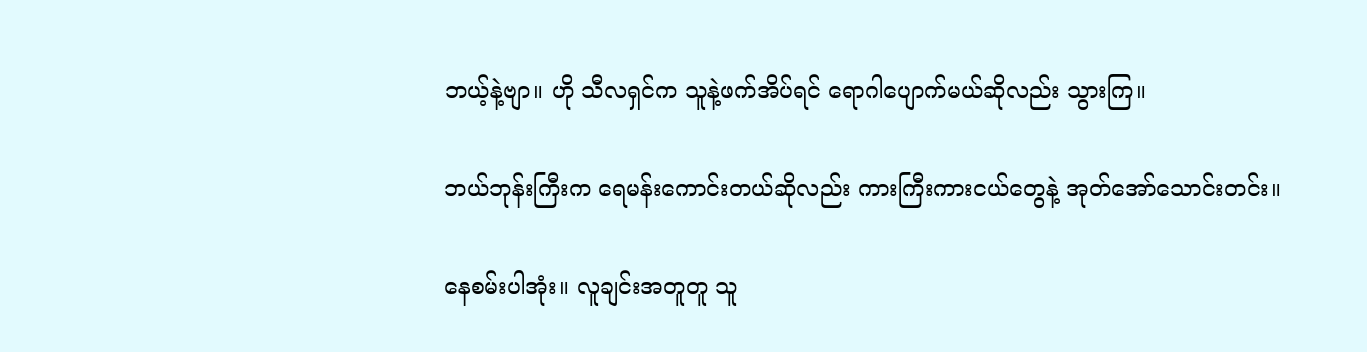ဘယ့်နဲ့ဗျာ။ ဟို သီလရှင်က သူနဲ့ဖက်အိပ်ရင် ရောဂါပျောက်မယ်ဆိုလည်း သွားကြ။

ဘယ်ဘုန်းကြီးက ရေမန်းကောင်းတယ်ဆိုလည်း ကားကြီးကားငယ်တွေနဲ့ အုတ်အော်သောင်းတင်း။

နေစမ်းပါအုံး။ လူချင်းအတူတူ သူ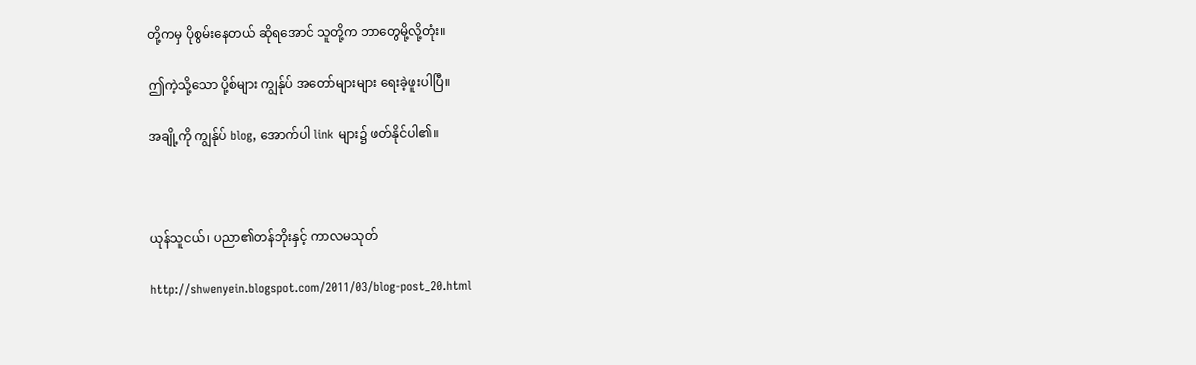တို့ကမှ ပိုစွမ်းနေတယ် ဆိုရအောင် သူတို့က ဘာတွေမို့လို့တုံး။

ဤကဲ့သို့သော ပို့စ်များ ကျွန်ုပ် အတော်များများ ရေးခဲ့ဖူးပါပြီ။

အချို့ကို ကျွန်ုပ် blog, အောက်ပါ link များ၌ ဖတ်နိုင်ပါ၏။



ယုန်သူငယ်၊ ပညာ၏တန်ဘိုးနှင့် ကာလမသုတ်

http://shwenyein.blogspot.com/2011/03/blog-post_20.html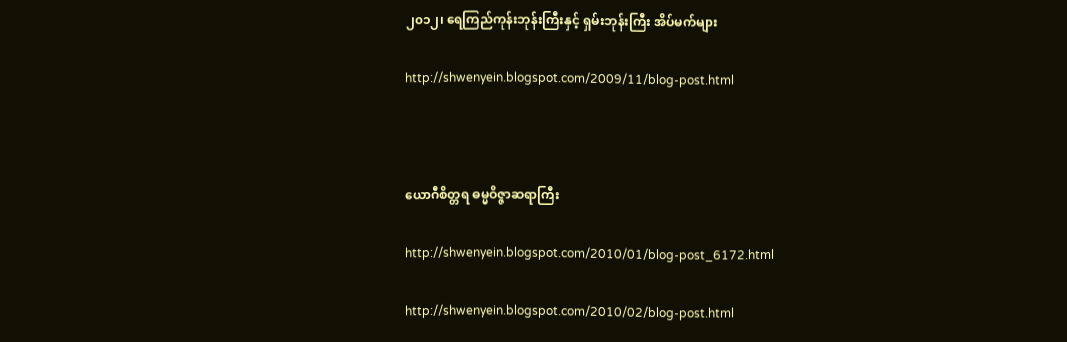၂၀၁၂၊ ရေကြည်ကုန်းဘုန်းကြီးနှင့် ရှမ်းဘုန်းကြီး အိပ်မက်များ

http://shwenyein.blogspot.com/2009/11/blog-post.html



ယောဂီစိတ္တရ ဓမ္မဝိဇ္ဇာဆရာကြီး

http://shwenyein.blogspot.com/2010/01/blog-post_6172.html

http://shwenyein.blogspot.com/2010/02/blog-post.html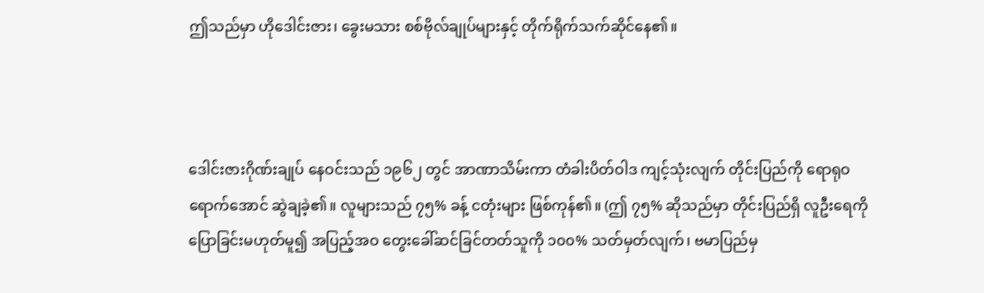ဤသည်မှာ ဟိုဒေါင်းဇား၊ ခွေးမသား စစ်ဗိုလ်ချုပ်များနှင့် တိုက်ရိုက်သက်ဆိုင်နေ၏။



ဒေါင်းဇားဂိုဏ်းချုပ် နေဝင်းသည် ၁၉၆၂ တွင် အာဏာသိမ်းကာ တံခါးပိတ်ဝါဒ ကျင့်သုံးလျက် တိုင်းပြည်ကို ရောရုဝ ရောက်အောင် ဆွဲချခဲ့၏။ လူများသည် ၇၅% ခန့် ငတုံးများ ဖြစ်ကုန်၏။ (ဤ ၇၅% ဆိုသည်မှာ တိုင်းပြည်ရှိ လူဦးရေကို ပြောခြင်းမဟုတ်မူ၍ အပြည့်အဝ တွေးခေါ်ဆင်ခြင်တတ်သူကို ၁၀၀% သတ်မှတ်လျက်၊ ဗမာပြည်မှ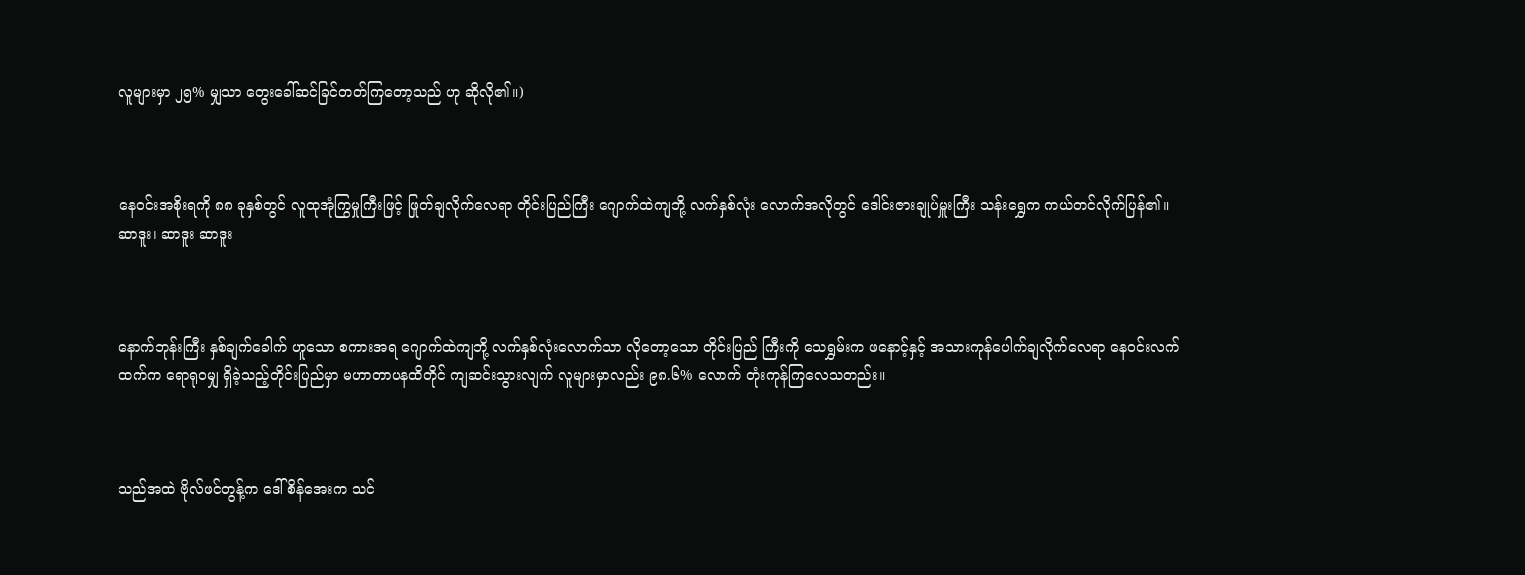လူများမှာ ၂၅% မျှသာ တွေးခေါ်ဆင်ခြင်တတ်ကြတော့သည် ဟု ဆိုလို၏။)



နေဝင်းအစိုးရကို ၈၈ ခုနှစ်တွင် လူထုအုံကြွမှုကြီးဖြင့် ဖြုတ်ချလိုက်လေရာ တိုင်းပြည်ကြီး ဂျောက်ထဲကျဘို့ လက်နှစ်လုံး လောက်အလိုတွင် ဒေါင်းဇားချုပ်မှူးကြီး သန်းရွှေက ကယ်တင်လိုက်ပြန်၏။ ဆာဒူး၊ ဆာဒူး ဆာဒူး



နောက်ဘုန်းကြီး နှစ်ချက်ခေါက် ဟူသော စကားအရ ဂျောက်ထဲကျဘို့ လက်နှစ်လုံးလောက်သာ လိုတော့သော တိုင်းပြည် ကြီးကို သေရွှမ်းက ဖနောင့်နှင့် အသားကုန်ပေါက်ချလိုက်လေရာ နေဝင်းလက်ထက်က ရောရုဝမျှ ရှိခဲ့သည့်တိုင်းပြည်မှာ မဟာတာပနထိတိုင် ကျဆင်းသွားလျက် လူများမှာလည်း ၉၈.၆% လောက် တုံးကုန်ကြလေသတည်း။



သည်အထဲ ဗိုလ်ဖင်တွန့်က ဒေါ်စိန်အေးက သင်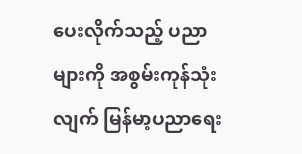ပေးလိုက်သည့် ပညာများကို အစွမ်းကုန်သုံးလျက် မြန်မာ့ပညာရေး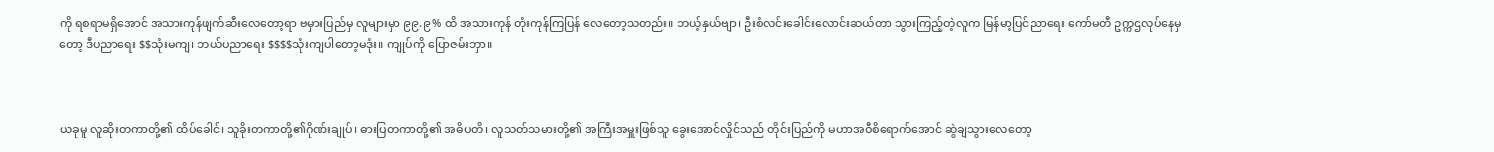ကို ရစရာမရှိအောင် အသားကုန်ဖျက်ဆီးလေတော့ရာ ဗမှားပြည်မှ လူများမှာ ၉၉.၉% ထိ အသားကုန် တုံးကုန်ကြပြန် လေတော့သတည်း။ ဘယ့်နှယ်ဗျာ၊ ဦးစံလင်းခေါင်းလောင်းဆယ်တာ သွားကြည့်တဲ့လူက မြန်မာ့ပြင်ညာရေး ကော်မတီ ဥက္ကဌလုပ်နေမှတော့ ဒီပညာရေး $$သုံးမကျ၊ ဘယ်ပညာရေး $$$$သုံးကျပါတော့မဒုံး။ ကျုပ်ကို ပြောဇမ်းဘှာ။



ယခုမူ လူဆိုးတကာတို့၏ ထိပ်ခေါင်၊ သူခိုးတကာတို့၏ဂိုဏ်းချုပ်၊ ဓားပြတကာတို့၏ အဓိပတိ၊ လူသတ်သမားတို့၏ အကြီးအမှူးဖြစ်သူ ခွေးအောင်လှိုင်သည် တိုင်းပြည်ကို မဟာအဝီစိရောက်အောင် ဆွဲချသွားလေတော့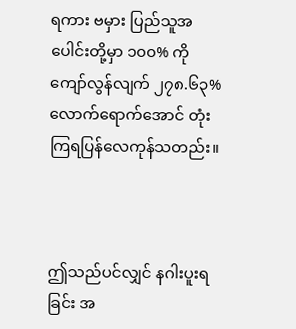ရကား ဗမှား ပြည်သူအပေါင်းတို့မှာ ၁၀၀% ကို ကျော်လွန်လျက် ၂၇၈.၆၃% လောက်ရောက်အောင် တုံးကြရပြန်လေကုန်သတည်း။



ဤသည်ပင်လျှင် နဂါးပူးရခြင်း အ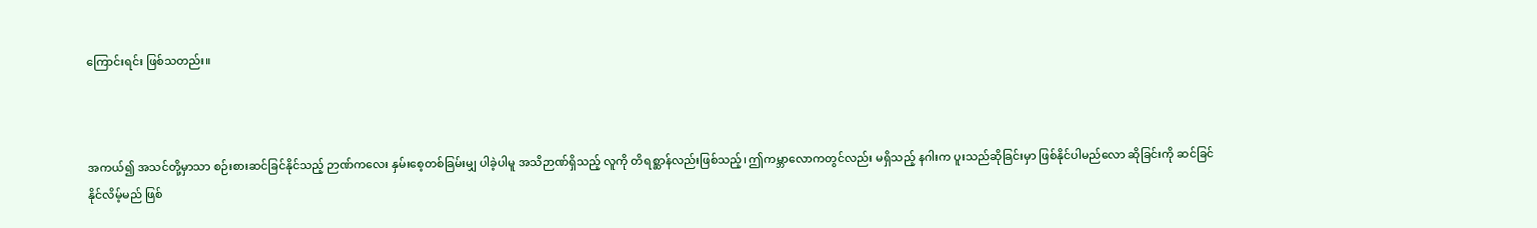ကြောင်းရင်း ဖြစ်သတည်း။



အကယ်၍ အသင်တို့မှာသာ စဉ်းစားဆင်ခြင်နိုင်သည့် ဉာဏ်ကလေး နှမ်းစေ့တစ်ခြမ်းမျှ ပါခဲ့ပါမူ အသိဉာဏ်ရှိသည့် လူကို တိရစ္ဆာန်လည်းဖြစ်သည့်၊ ဤကမ္ဘာလောကတွင်လည်း မရှိသည့် နဂါးက ပူးသည်ဆိုခြင်းမှာ ဖြစ်နိုင်ပါမည်လော ဆိုခြင်းကို ဆင်ခြင်နိုင်လိမ့်မည် ဖြစ်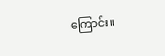ကြောင်း။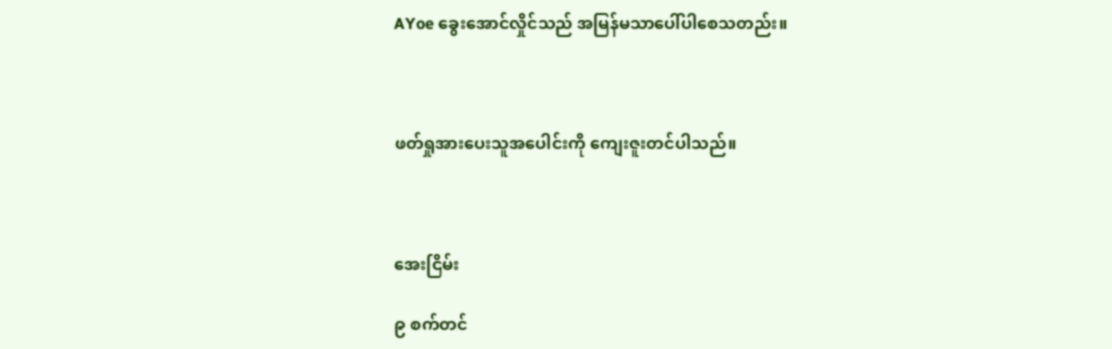AYoe ခွေးအောင်လှိုင်သည် အမြန်မသာပေါ်ပါစေသတည်း။



ဖတ်ရှုအားပေးသူအပေါင်းကို ကျေးဇူးတင်ပါသည်။



အေးငြိမ်း

၉ စက်တင်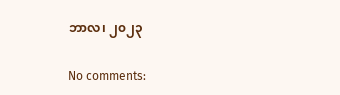ဘာလ၊ ၂၀၂၃

No comments: